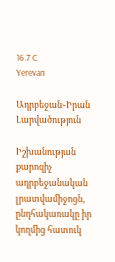16.7 C
Yerevan

Ադրբեջան֊Իրան Լարվածություն

Իշխանության քարոզիչ ադրբեջանական լրատվամիջոցն, ընդհակառակը իր կողմից հատուկ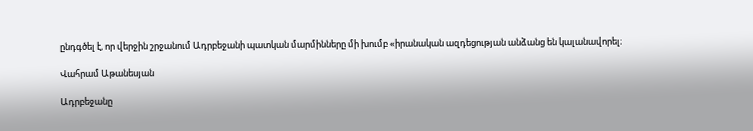ընդգծել է, որ վերջին շրջանում Ադրբեջանի պատկան մարմինները մի խումբ «իրանական ազդեցության անձանց են կալանավորել։

Վահրամ Աթանեսյան

Ադրբեջանը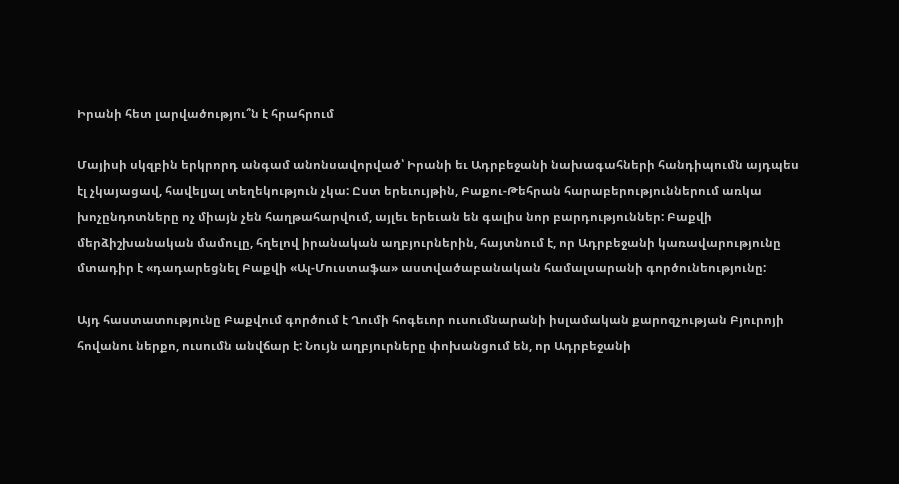Իրանի հետ լարվածությու՞ն է հրահրում

Մայիսի սկզբին երկրորդ անգամ անոնսավորված՝ Իրանի եւ Ադրբեջանի նախագահների հանդիպումն այդպես էլ չկայացավ, հավելյալ տեղեկություն չկա: Ըստ երեւույթին, Բաքու-Թեհրան հարաբերություններում առկա խոչընդոտները ոչ միայն չեն հաղթահարվում, այլեւ երեւան են գալիս նոր բարդություններ: Բաքվի մերձիշխանական մամուլը, հղելով իրանական աղբյուրներին, հայտնում է, որ Ադրբեջանի կառավարությունը մտադիր է «դադարեցնել Բաքվի «Ալ-Մուստաֆա» աստվածաբանական համալսարանի գործունեությունը:

Այդ հաստատությունը Բաքվում գործում է Ղումի հոգեւոր ուսումնարանի իսլամական քարոզչության Բյուրոյի հովանու ներքո, ուսումն անվճար է: Նույն աղբյուրները փոխանցում են, որ Ադրբեջանի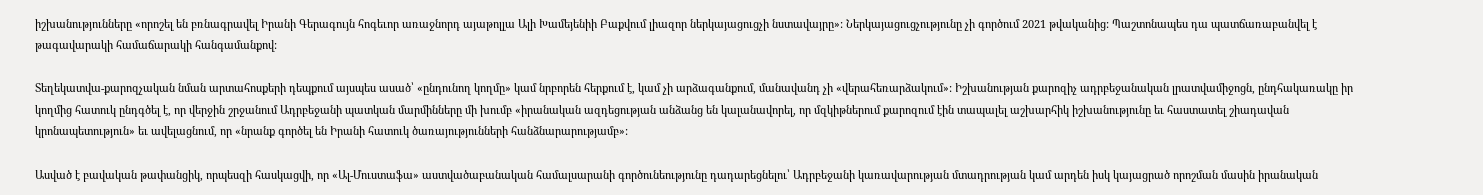իշխանությունները «որոշել են բռնագրավել Իրանի Գերագույն հոգեւոր առաջնորդ այաթոլլա Ալի Խամեյենիի Բաքվում լիազոր ներկայացուցչի նստավայրը»: Ներկայացուցչությունը չի գործում 2021 թվականից: Պաշտոնապես դա պատճառաբանվել է թագավարակի համաճարակի հանգամանքով:

Տեղեկատվա-քարոզչական նման արտահոսքերի դեպքում այսպես ասած՝ «ընդունող կողմը» կամ նրբորեն հերքում է, կամ չի արձագանքում, մանավանդ չի «վերահեռարձակում»: Իշխանության քարոզիչ ադրբեջանական լրատվամիջոցն, ընդհակառակը իր կողմից հատուկ ընդգծել է, որ վերջին շրջանում Ադրբեջանի պատկան մարմինները մի խումբ «իրանական ազդեցության անձանց են կալանավորել, որ մզկիթներում քարոզում էին տապալել աշխարհիկ իշխանությունը եւ հաստատել շիադավան կրոնապետություն» եւ ավելացնում, որ «նրանք գործել են Իրանի հատուկ ծառայությունների հանձնարարությամբ»:

Ասված է բավական թափանցիկ, որպեսզի հասկացվի, որ «Ալ-Մուստաֆա» աստվածաբանական համալսարանի գործունեությունը դադարեցնելու՝ Ադրբեջանի կառավարության մտադրության կամ արդեն իսկ կայացրած որոշման մասին իրանական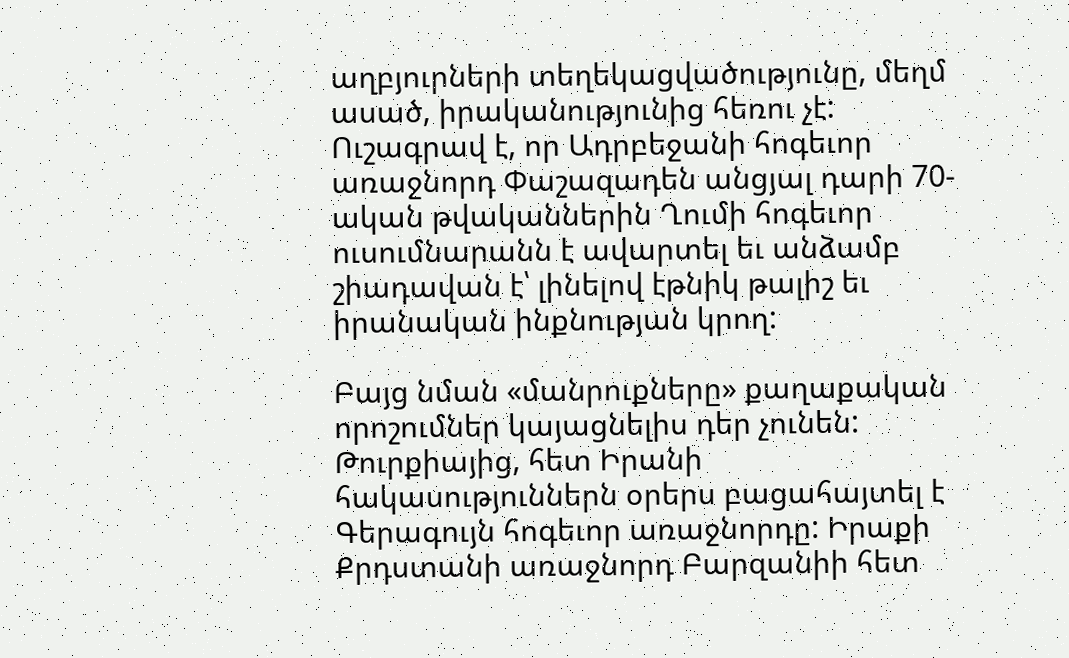աղբյուրների տեղեկացվածությունը, մեղմ ասած, իրականությունից հեռու չէ: Ուշագրավ է, որ Ադրբեջանի հոգեւոր առաջնորդ Փաշազադեն անցյալ դարի 70-ական թվականներին Ղումի հոգեւոր ուսումնարանն է ավարտել եւ անձամբ շիադավան է՝ լինելով էթնիկ թալիշ եւ իրանական ինքնության կրող:

Բայց նման «մանրուքները» քաղաքական որոշումներ կայացնելիս դեր չունեն: Թուրքիայից, հետ Իրանի հակասություններն օրերս բացահայտել է Գերագույն հոգեւոր առաջնորդը: Իրաքի Քրդստանի առաջնորդ Բարզանիի հետ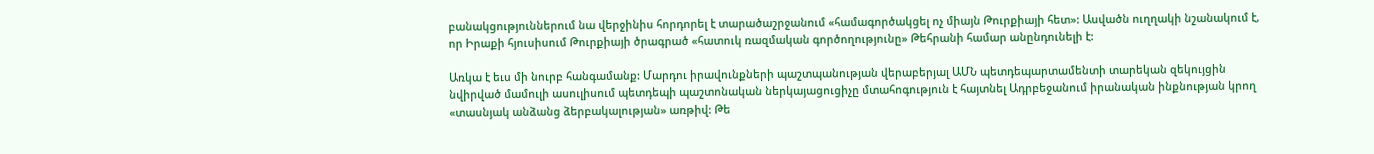բանակցություններում նա վերջինիս հորդորել է տարածաշրջանում «համագործակցել ոչ միայն Թուրքիայի հետ»: Ասվածն ուղղակի նշանակում է, որ Իրաքի հյուսիսում Թուրքիայի ծրագրած «հատուկ ռազմական գործողությունը» Թեհրանի համար անընդունելի է:

Առկա է եւս մի նուրբ հանգամանք: Մարդու իրավունքների պաշտպանության վերաբերյալ ԱՄՆ պետդեպարտամենտի տարեկան զեկույցին նվիրված մամուլի ասուլիսում պետդեպի պաշտոնական ներկայացուցիչը մտահոգություն է հայտնել Ադրբեջանում իրանական ինքնության կրող «տասնյակ անձանց ձերբակալության» առթիվ: Թե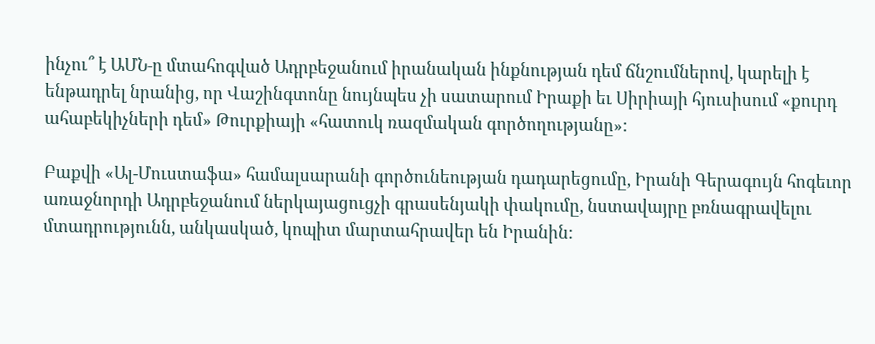ինչու՞ է ԱՄՆ‑ը մտահոգված Ադրբեջանում իրանական ինքնության դեմ ճնշումներով, կարելի է ենթադրել նրանից, որ Վաշինգտոնը նույնպես չի սատարում Իրաքի եւ Սիրիայի հյուսիսում «քուրդ ահաբեկիչների դեմ» Թուրքիայի «հատուկ ռազմական գործողությանը»:

Բաքվի «Ալ-Մուստաֆա» համալսարանի գործունեության դադարեցումը, Իրանի Գերագույն հոգեւոր առաջնորդի Ադրբեջանում ներկայացուցչի գրասենյակի փակումը, նստավայրը բռնագրավելու մտադրությունն, անկասկած, կոպիտ մարտահրավեր են Իրանին: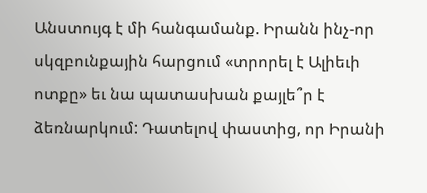Անստույգ է մի հանգամանք. Իրանն ինչ-որ սկզբունքային հարցում «տրորել է Ալիեւի ոտքը» եւ նա պատասխան քայլե՞ր է ձեռնարկում: Դատելով փաստից, որ Իրանի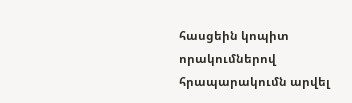հասցեին կոպիտ որակումներով հրապարակումն արվել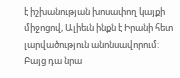է իշխանության խոսափող կայքի միջոցով, Ալիեւն ինքն է Իրանի հետ լարվածություն անոնսավորում: Բայց դա նրա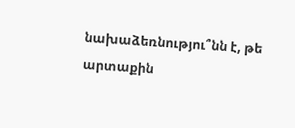նախաձեռնությու՞նն է, թե արտաքին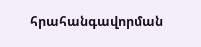հրահանգավորման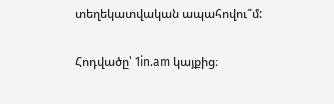տեղեկատվական ապահովու՞մ:

Հոդվածը՝ 1in.am կայքից։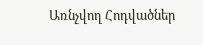Առնչվող Հոդվածներ